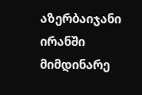აზერბაიჯანი ირანში მიმდინარე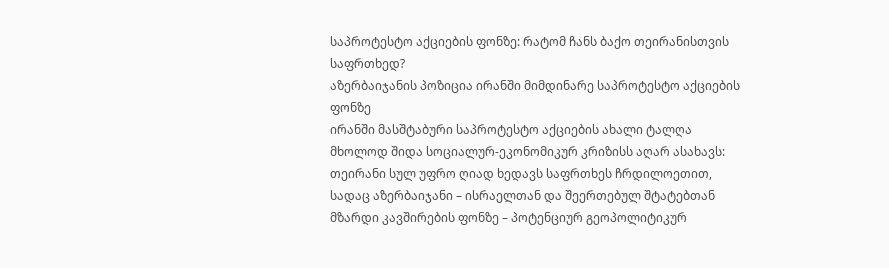საპროტესტო აქციების ფონზე: რატომ ჩანს ბაქო თეირანისთვის საფრთხედ?
აზერბაიჯანის პოზიცია ირანში მიმდინარე საპროტესტო აქციების ფონზე
ირანში მასშტაბური საპროტესტო აქციების ახალი ტალღა მხოლოდ შიდა სოციალურ-ეკონომიკურ კრიზისს აღარ ასახავს: თეირანი სულ უფრო ღიად ხედავს საფრთხეს ჩრდილოეთით, სადაც აზერბაიჯანი – ისრაელთან და შეერთებულ შტატებთან მზარდი კავშირების ფონზე – პოტენციურ გეოპოლიტიკურ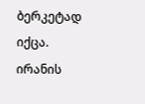ბერკეტად იქცა. ირანის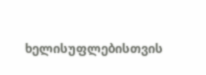ხელისუფლებისთვის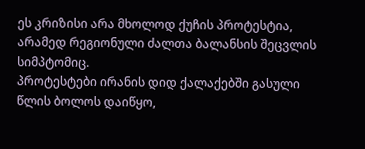ეს კრიზისი არა მხოლოდ ქუჩის პროტესტია, არამედ რეგიონული ძალთა ბალანსის შეცვლის სიმპტომიც.
პროტესტები ირანის დიდ ქალაქებში გასული წლის ბოლოს დაიწყო,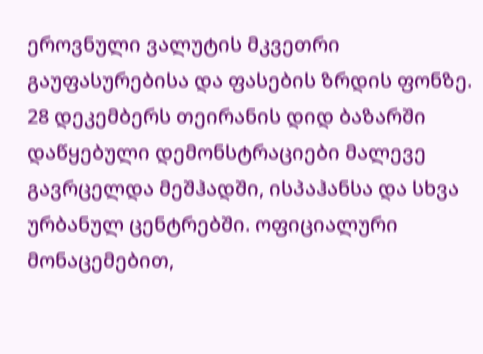ეროვნული ვალუტის მკვეთრი გაუფასურებისა და ფასების ზრდის ფონზე. 28 დეკემბერს თეირანის დიდ ბაზარში დაწყებული დემონსტრაციები მალევე გავრცელდა მეშჰადში, ისპაჰანსა და სხვა ურბანულ ცენტრებში. ოფიციალური მონაცემებით,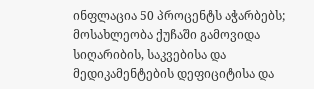ინფლაცია 50 პროცენტს აჭარბებს; მოსახლეობა ქუჩაში გამოვიდა სიღარიბის, საკვებისა და მედიკამენტების დეფიციტისა და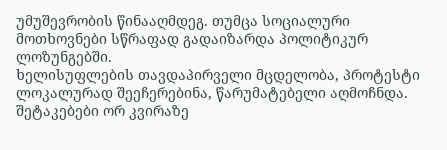უმუშევრობის წინააღმდეგ. თუმცა სოციალური მოთხოვნები სწრაფად გადაიზარდა პოლიტიკურ ლოზუნგებში.
ხელისუფლების თავდაპირველი მცდელობა, პროტესტი ლოკალურად შეეჩერებინა, წარუმატებელი აღმოჩნდა. შეტაკებები ორ კვირაზე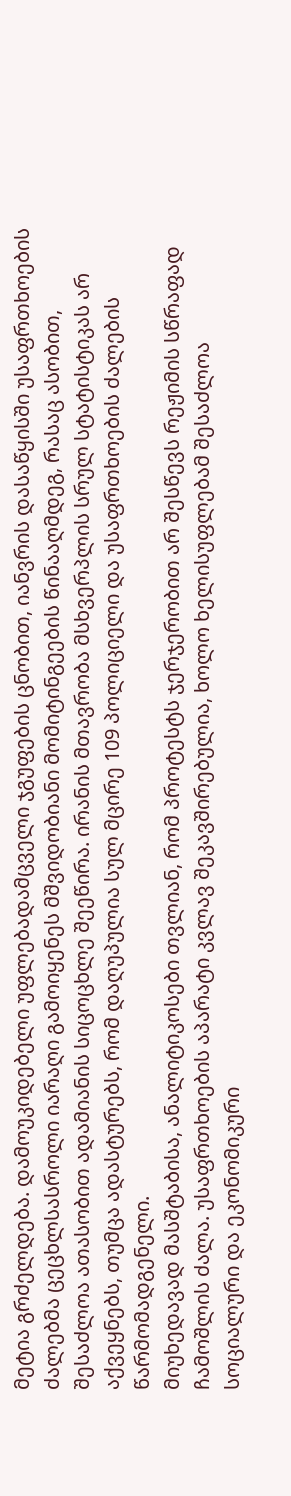მეტია გრძელდება. დამოუკიდებელი უფლებადამცველი ჯგუფების ცნობით, იანვრის დასაწყისში უსაფრთხოების ძალებმა ცეცხლსასროლი იარაღი გამოიყენეს მშვიდობიანი მომიტინგეების წინააღმდეგ, რასაც ასობით, შესაძლოა ათასობით ადამიანის სიცოცხლე შეეწირა. ირანის მთავრობა მსხვერპლის სრულ სტატისტიკას არ აქვეყნებს, თუმცა ადასტურებს, რომ დაღუპულია სულ მცირე 109 პოლიციელი და უსაფრთხოების ძალების წარმომადგენელი.
მიუხედავად მასშტაბისა, ანალიტიკოსები თვლიან, რომ პროტესტს ჯერჯერობით არ შესწევს რეჟიმის სწრაფად ჩამოშლის ძალა. უსაფრთხოების აპარატი კვლავ შეკავშირებულია, ხოლო ხელისუფლებამ შესაძლოა სოციალური და ეკონომიკური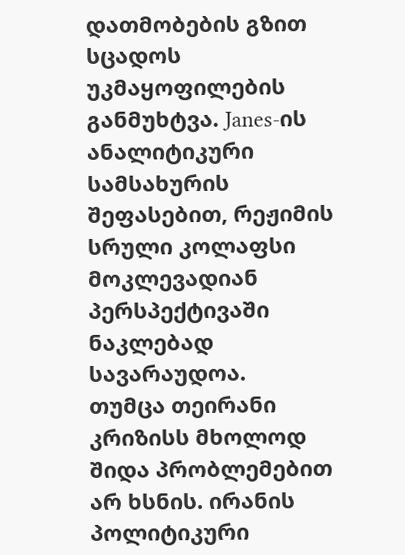დათმობების გზით სცადოს უკმაყოფილების განმუხტვა. Janes-ის ანალიტიკური სამსახურის შეფასებით, რეჟიმის სრული კოლაფსი მოკლევადიან პერსპექტივაში ნაკლებად სავარაუდოა.
თუმცა თეირანი კრიზისს მხოლოდ შიდა პრობლემებით არ ხსნის. ირანის პოლიტიკური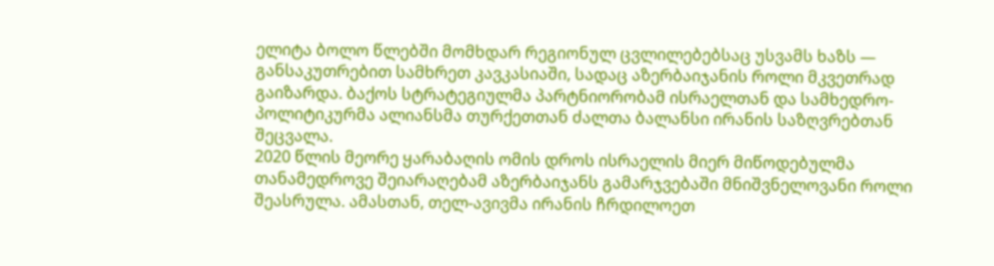ელიტა ბოლო წლებში მომხდარ რეგიონულ ცვლილებებსაც უსვამს ხაზს — განსაკუთრებით სამხრეთ კავკასიაში, სადაც აზერბაიჯანის როლი მკვეთრად გაიზარდა. ბაქოს სტრატეგიულმა პარტნიორობამ ისრაელთან და სამხედრო-პოლიტიკურმა ალიანსმა თურქეთთან ძალთა ბალანსი ირანის საზღვრებთან შეცვალა.
2020 წლის მეორე ყარაბაღის ომის დროს ისრაელის მიერ მიწოდებულმა თანამედროვე შეიარაღებამ აზერბაიჯანს გამარჯვებაში მნიშვნელოვანი როლი შეასრულა. ამასთან, თელ-ავივმა ირანის ჩრდილოეთ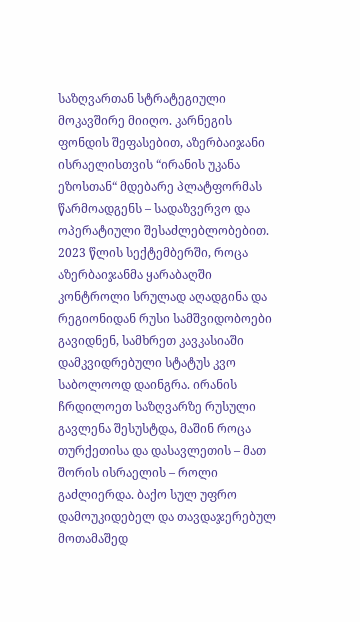საზღვართან სტრატეგიული მოკავშირე მიიღო. კარნეგის ფონდის შეფასებით, აზერბაიჯანი ისრაელისთვის “ირანის უკანა ეზოსთან“ მდებარე პლატფორმას წარმოადგენს – სადაზვერვო და ოპერატიული შესაძლებლობებით.
2023 წლის სექტემბერში, როცა აზერბაიჯანმა ყარაბაღში კონტროლი სრულად აღადგინა და რეგიონიდან რუსი სამშვიდობოები გავიდნენ, სამხრეთ კავკასიაში დამკვიდრებული სტატუს კვო საბოლოოდ დაინგრა. ირანის ჩრდილოეთ საზღვარზე რუსული გავლენა შესუსტდა, მაშინ როცა თურქეთისა და დასავლეთის – მათ შორის ისრაელის – როლი გაძლიერდა. ბაქო სულ უფრო დამოუკიდებელ და თავდაჯერებულ მოთამაშედ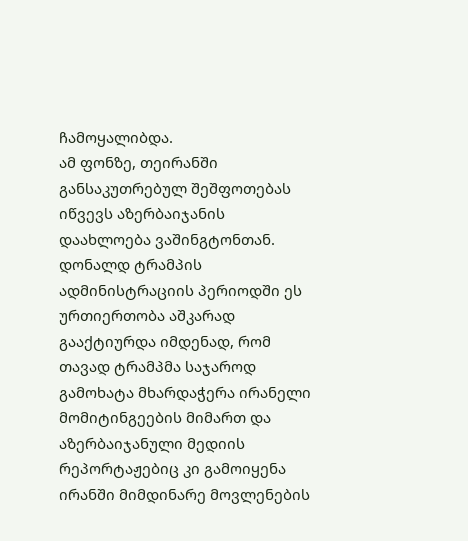ჩამოყალიბდა.
ამ ფონზე, თეირანში განსაკუთრებულ შეშფოთებას იწვევს აზერბაიჯანის დაახლოება ვაშინგტონთან. დონალდ ტრამპის ადმინისტრაციის პერიოდში ეს ურთიერთობა აშკარად გააქტიურდა იმდენად, რომ თავად ტრამპმა საჯაროდ გამოხატა მხარდაჭერა ირანელი მომიტინგეების მიმართ და აზერბაიჯანული მედიის რეპორტაჟებიც კი გამოიყენა ირანში მიმდინარე მოვლენების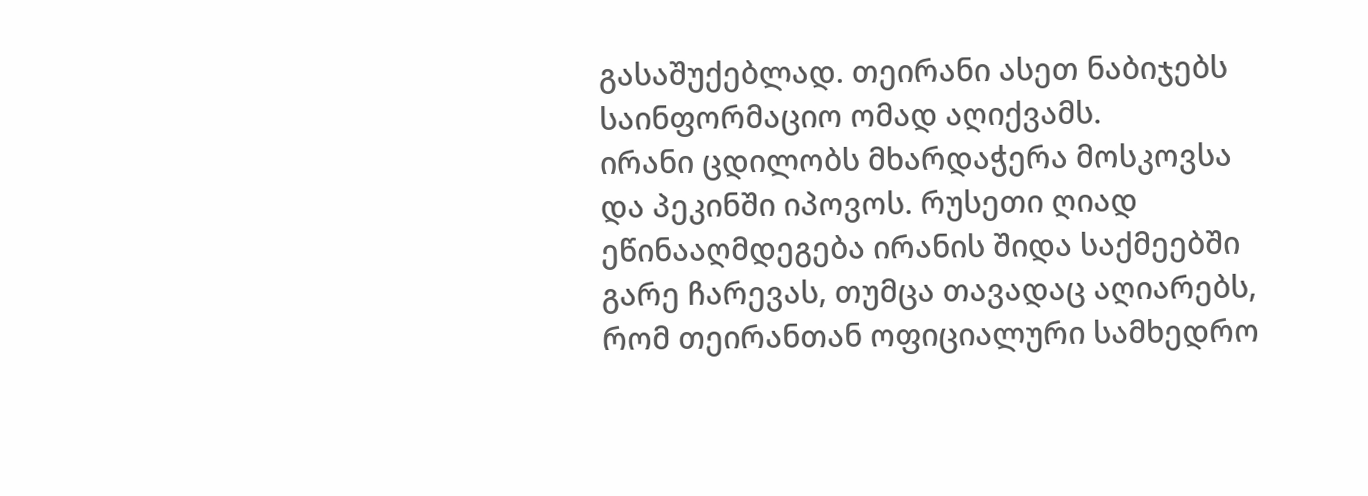გასაშუქებლად. თეირანი ასეთ ნაბიჯებს საინფორმაციო ომად აღიქვამს.
ირანი ცდილობს მხარდაჭერა მოსკოვსა და პეკინში იპოვოს. რუსეთი ღიად ეწინააღმდეგება ირანის შიდა საქმეებში გარე ჩარევას, თუმცა თავადაც აღიარებს, რომ თეირანთან ოფიციალური სამხედრო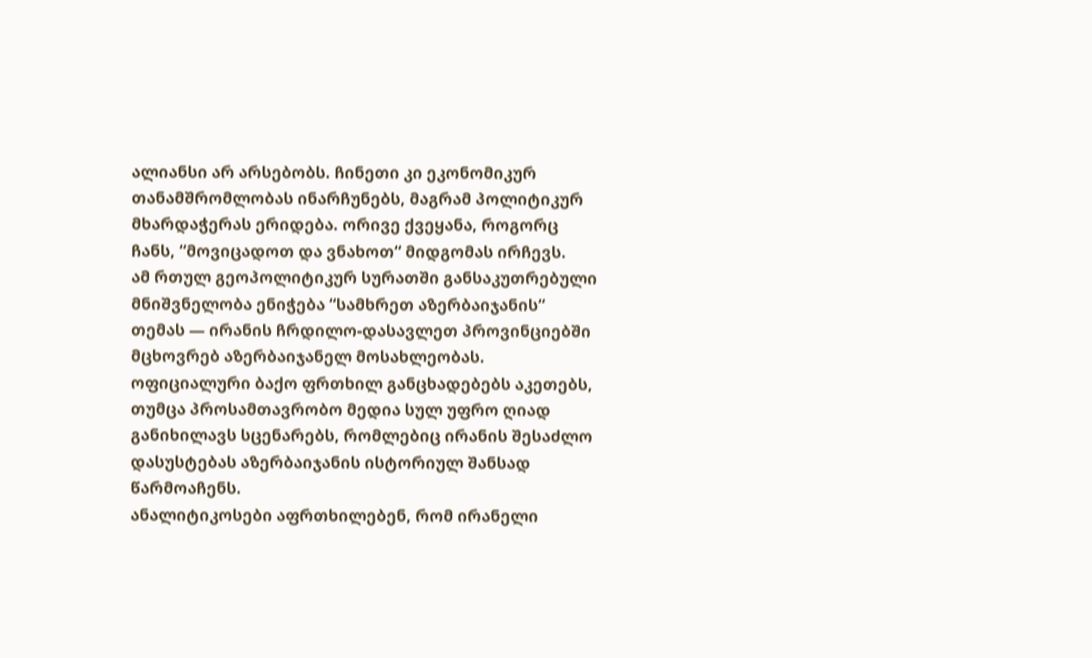ალიანსი არ არსებობს. ჩინეთი კი ეკონომიკურ თანამშრომლობას ინარჩუნებს, მაგრამ პოლიტიკურ მხარდაჭერას ერიდება. ორივე ქვეყანა, როგორც ჩანს, “მოვიცადოთ და ვნახოთ“ მიდგომას ირჩევს.
ამ რთულ გეოპოლიტიკურ სურათში განსაკუთრებული მნიშვნელობა ენიჭება “სამხრეთ აზერბაიჯანის“ თემას — ირანის ჩრდილო-დასავლეთ პროვინციებში მცხოვრებ აზერბაიჯანელ მოსახლეობას. ოფიციალური ბაქო ფრთხილ განცხადებებს აკეთებს, თუმცა პროსამთავრობო მედია სულ უფრო ღიად განიხილავს სცენარებს, რომლებიც ირანის შესაძლო დასუსტებას აზერბაიჯანის ისტორიულ შანსად წარმოაჩენს.
ანალიტიკოსები აფრთხილებენ, რომ ირანელი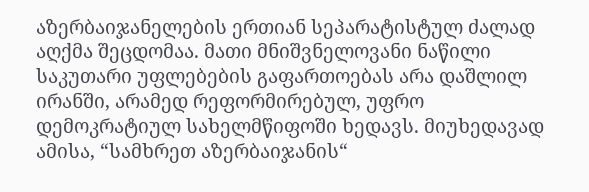აზერბაიჯანელების ერთიან სეპარატისტულ ძალად აღქმა შეცდომაა. მათი მნიშვნელოვანი ნაწილი საკუთარი უფლებების გაფართოებას არა დაშლილ ირანში, არამედ რეფორმირებულ, უფრო დემოკრატიულ სახელმწიფოში ხედავს. მიუხედავად ამისა, “სამხრეთ აზერბაიჯანის“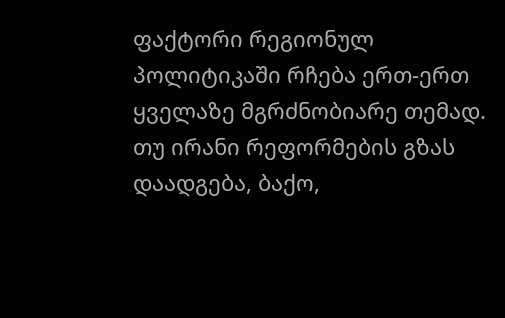ფაქტორი რეგიონულ პოლიტიკაში რჩება ერთ-ერთ ყველაზე მგრძნობიარე თემად.
თუ ირანი რეფორმების გზას დაადგება, ბაქო,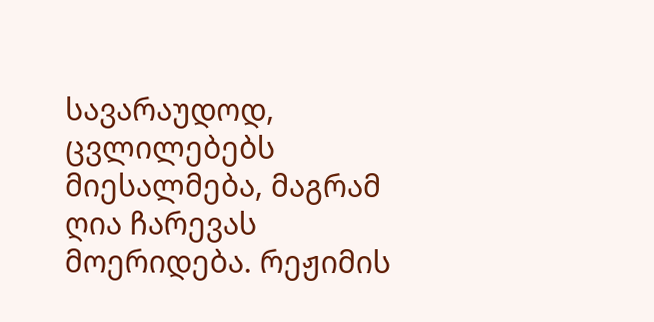სავარაუდოდ, ცვლილებებს მიესალმება, მაგრამ ღია ჩარევას მოერიდება. რეჟიმის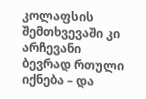კოლაფსის შემთხვევაში კი არჩევანი ბევრად რთული იქნება – და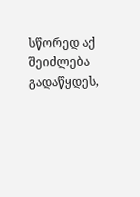სწორედ აქ შეიძლება გადაწყდეს,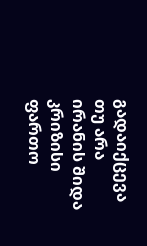გადაიქცევა თუ არა ირანის შიდა კრიზისი ფართო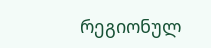რეგიონულ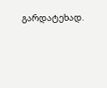გარდატეხად.